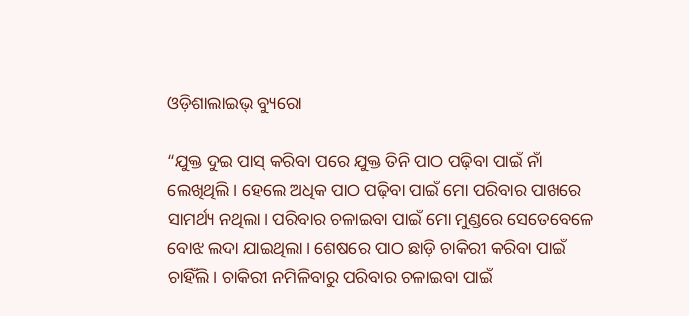ଓଡ଼ିଶାଲାଇଭ୍‌ ବ୍ୟୁରୋ

“ଯୁକ୍ତ ଦୁଇ ପାସ୍ କରିବା ପରେ ଯୁକ୍ତ ତିନି ପାଠ ପଢ଼ିବା ପାଇଁ ନାଁ ଲେଖିଥିଲି। ହେଲେ ଅଧିକ ପାଠ ପଢ଼ିବା ପାଇଁ ମୋ ପରିବାର ପାଖରେ ସାମର୍ଥ୍ୟ ନଥିଲା। ପରିବାର ଚଳାଇବା ପାଇଁ ମୋ ମୁଣ୍ଡରେ ସେତେବେଳେ ବୋଝ ଲଦା ଯାଇଥିଲା। ଶେଷରେ ପାଠ ଛାଡ଼ି ଚାକିରୀ କରିବା ପାଇଁ ଚାହିଁଲି। ଚାକିରୀ ନମିଳିବାରୁ ପରିବାର ଚଳାଇବା ପାଇଁ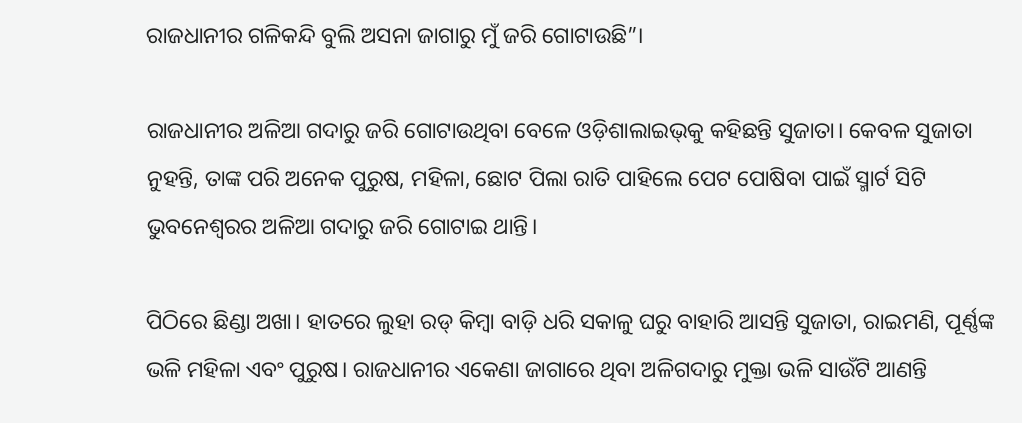ରାଜଧାନୀର ଗଳିକନ୍ଦି ବୁଲି ଅସନା ଜାଗାରୁ ମୁଁ ଜରି ଗୋଟାଉଛି”।

ରାଜଧାନୀର ଅଳିଆ ଗଦାରୁ ଜରି ଗୋଟାଉଥିବା ବେଳେ ଓଡ଼ିଶାଲାଇଭ୍‌କୁ କହିଛନ୍ତି ସୁଜାତା। କେବଳ ସୁଜାତା ନୁହନ୍ତି, ତାଙ୍କ ପରି ଅନେକ ପୁରୁଷ, ମହିଳା, ଛୋଟ ପିଲା ରାତି ପାହିଲେ ପେଟ ପୋଷିବା ପାଇଁ ସ୍ମାର୍ଟ ସିଟି ଭୁବନେଶ୍ୱରର ଅଳିଆ ଗଦାରୁ ଜରି ଗୋଟାଇ ଥାନ୍ତି।

ପିଠିରେ ଛିଣ୍ଡା ଅଖା। ହାତରେ ଲୁହା ରଡ୍ କିମ୍ବା ବାଡ଼ି ଧରି ସକାଳୁ ଘରୁ ବାହାରି ଆସନ୍ତି ସୁଜାତା, ରାଇମଣି, ପୂର୍ଣ୍ଣଙ୍କ ଭଳି ମହିଳା ଏବଂ ପୁରୁଷ। ରାଜଧାନୀର ଏକେଣା ଜାଗାରେ ଥିବା ଅଳିଗଦାରୁ ମୁକ୍ତା ଭଳି ସାଉଁଟି ଆଣନ୍ତି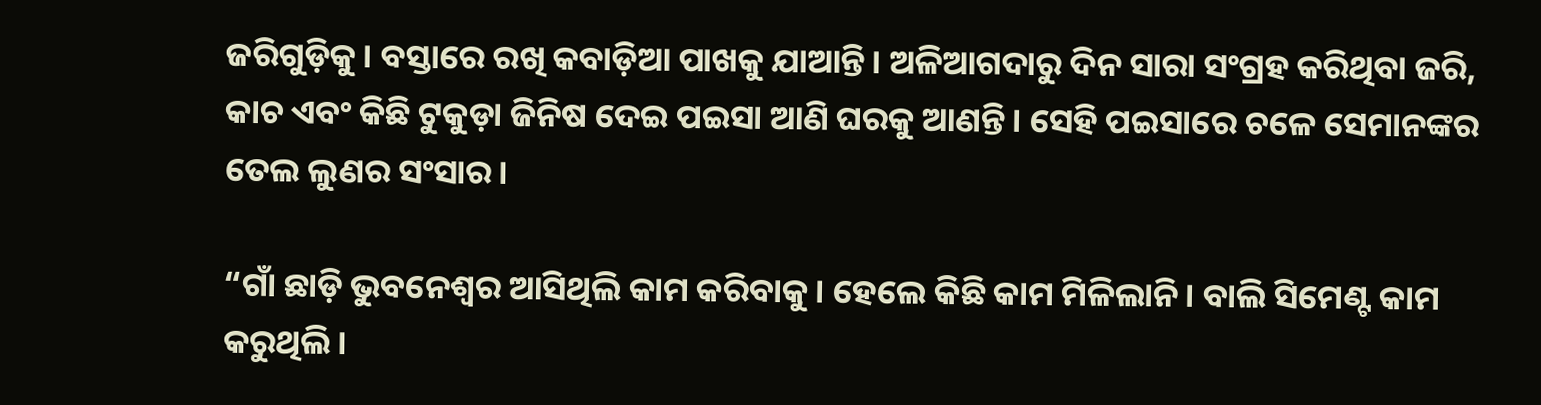ଜରିଗୁଡ଼ିକୁ। ବସ୍ତାରେ ରଖି କବାଡ଼ିଆ ପାଖକୁ ଯାଆନ୍ତି। ଅଳିଆଗଦାରୁ ଦିନ ସାରା ସଂଗ୍ରହ କରିଥିବା ଜରି, କାଚ ଏବଂ କିଛି ଟୁକୁଡ଼ା ଜିନିଷ ଦେଇ ପଇସା ଆଣି ଘରକୁ ଆଣନ୍ତି। ସେହି ପଇସାରେ ଚଳେ ସେମାନଙ୍କର ତେଲ ଲୁଣର ସଂସାର।

“ଗାଁ ଛାଡ଼ି ଭୁବନେଶ୍ୱର ଆସିଥିଲି କାମ କରିବାକୁ। ହେଲେ କିଛି କାମ ମିଳିଲାନି। ବାଲି ସିମେଣ୍ଟ କାମ କରୁଥିଲି।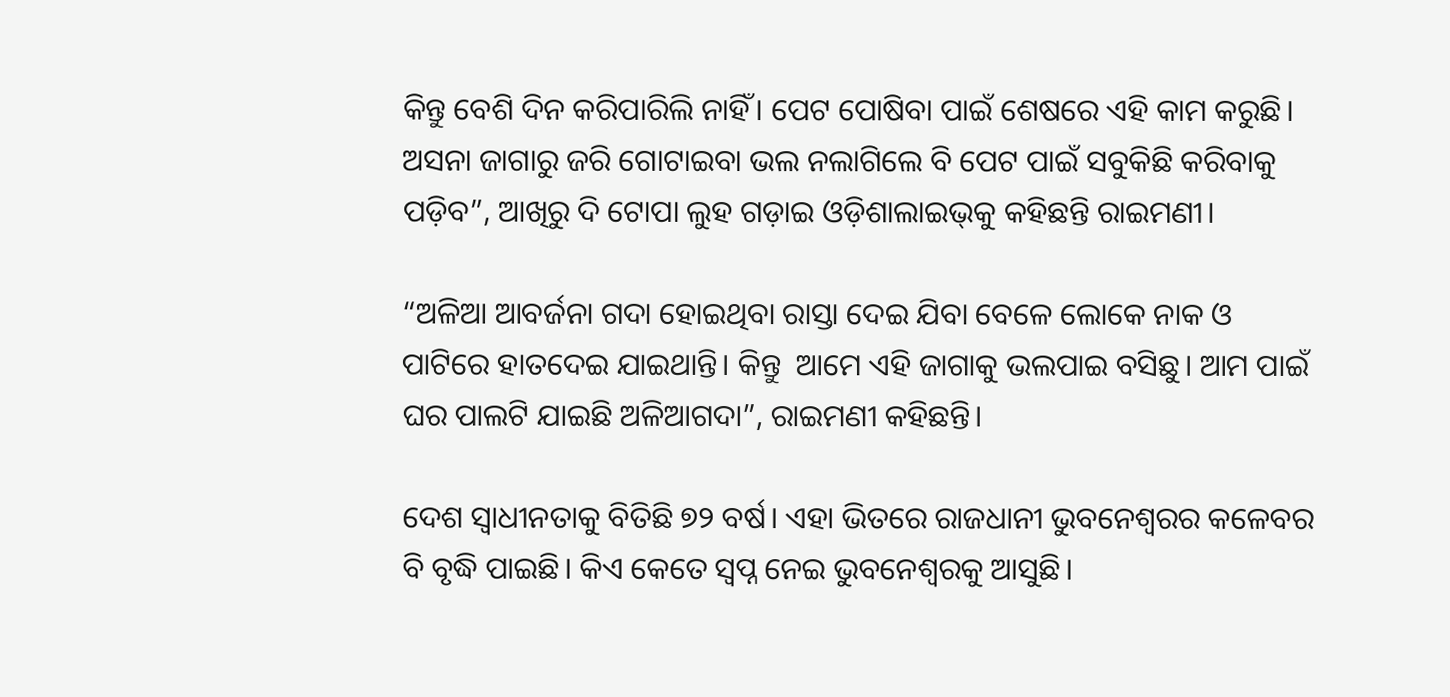କିନ୍ତୁ ବେଶି ଦିନ କରିପାରିଲି ନାହିଁ। ପେଟ ପୋଷିବା ପାଇଁ ଶେଷରେ ଏହି କାମ କରୁଛି। ଅସନା ଜାଗାରୁ ଜରି ଗୋଟାଇବା ଭଲ ନଲାଗିଲେ ବି ପେଟ ପାଇଁ ସବୁକିଛି କରିବାକୁ ପଡ଼ିବ”, ଆଖିରୁ ଦି ଟୋପା ଲୁହ ଗଡ଼ାଇ ଓଡ଼ିଶାଲାଇଭ୍‌କୁ କହିଛନ୍ତି ରାଇମଣୀ।

“ଅଳିଆ ଆବର୍ଜନା ଗଦା ହୋଇଥିବା ରାସ୍ତା ଦେଇ ଯିବା ବେଳେ ଲୋକେ ନାକ ଓ ପାଟିରେ ହାତଦେଇ ଯାଇଥାନ୍ତି। କିନ୍ତୁ  ଆମେ ଏହି ଜାଗାକୁ ଭଲପାଇ ବସିଛୁ। ଆମ ପାଇଁ ଘର ପାଲଟି ଯାଇଛି ଅଳିଆଗଦା”, ରାଇମଣୀ କହିଛନ୍ତି।

ଦେଶ ସ୍ୱାଧୀନତାକୁ ବିତିଛି ୭୨ ବର୍ଷ। ଏହା ଭିତରେ ରାଜଧାନୀ ଭୁବନେଶ୍ୱରର କଳେବର ବି ବୃଦ୍ଧି ପାଇଛି। କିଏ କେତେ ସ୍ୱପ୍ନ ନେଇ ଭୁବନେଶ୍ୱରକୁ ଆସୁଛି।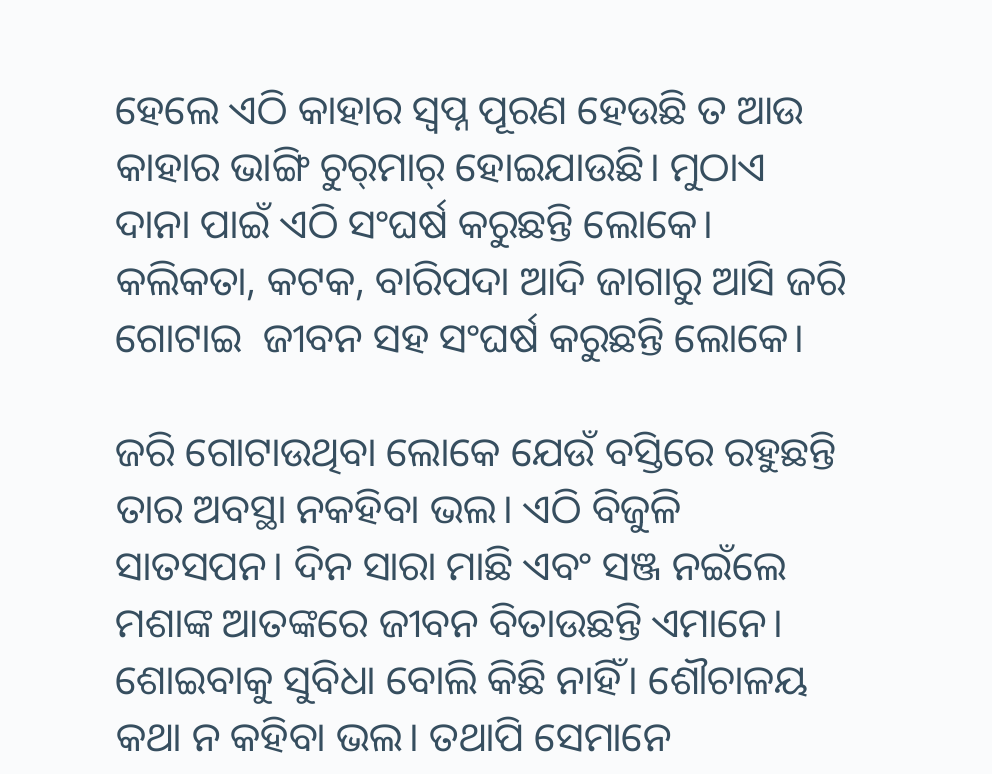ହେଲେ ଏଠି କାହାର ସ୍ୱପ୍ନ ପୂରଣ ହେଉଛି ତ ଆଉ କାହାର ଭାଙ୍ଗି ଚୁର୍‌ମାର୍ ହୋଇଯାଉଛି। ମୁଠାଏ ଦାନା ପାଇଁ ଏଠି ସଂଘର୍ଷ କରୁଛନ୍ତି ଲୋକେ। କଲିକତା, କଟକ, ବାରିପଦା ଆଦି ଜାଗାରୁ ଆସି ଜରି ଗୋଟାଇ  ଜୀବନ ସହ ସଂଘର୍ଷ କରୁଛନ୍ତି ଲୋକେ।

ଜରି ଗୋଟାଉଥିବା ଲୋକେ ଯେଉଁ ବସ୍ତିରେ ରହୁଛନ୍ତି ତାର ଅବସ୍ଥା ନକହିବା ଭଲ। ଏଠି ବିଜୁଳି ସାତସପନ। ଦିନ ସାରା ମାଛି ଏବଂ ସଞ୍ଜ ନଇଁଲେ ମଶାଙ୍କ ଆତଙ୍କରେ ଜୀବନ ବିତାଉଛନ୍ତି ଏମାନେ। ଶୋଇବାକୁ ସୁବିଧା ବୋଲି କିଛି ନାହିଁ। ଶୌଚାଳୟ କଥା ନ କହିବା ଭଲ। ତଥାପି ସେମାନେ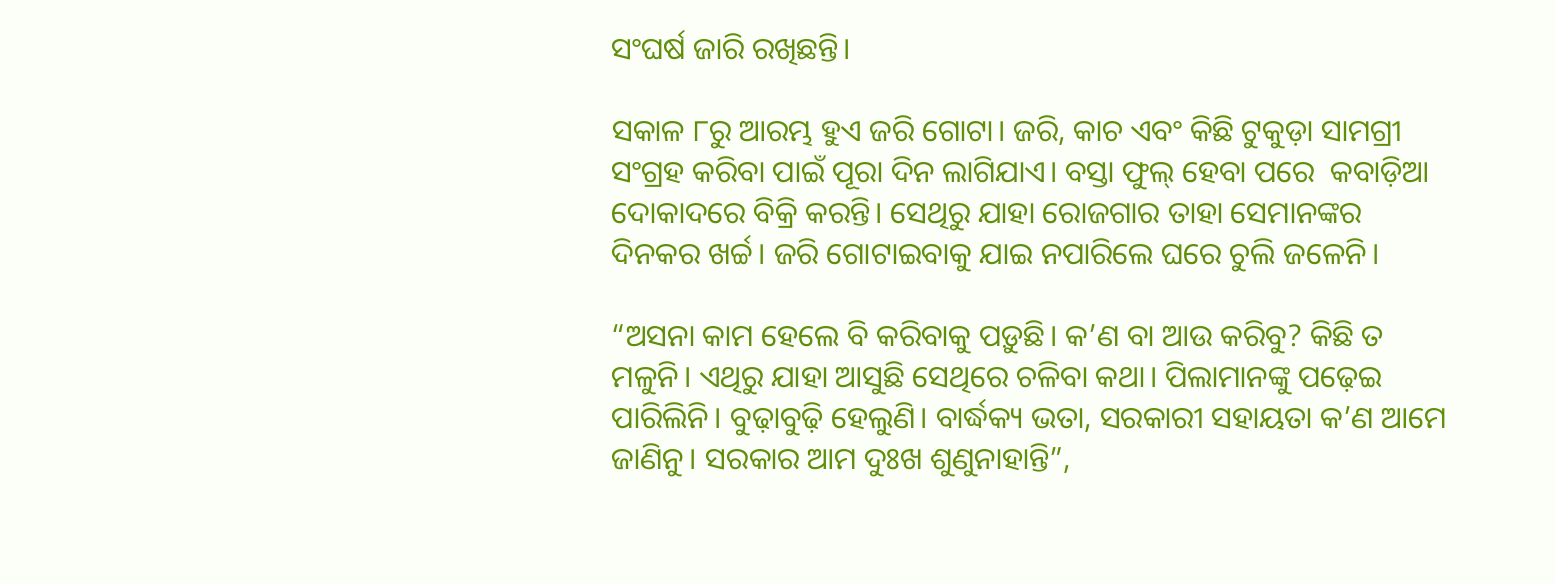ସଂଘର୍ଷ ଜାରି ରଖିଛନ୍ତି।

ସକାଳ ୮ରୁ ଆରମ୍ଭ ହୁଏ ଜରି ଗୋଟା। ଜରି, କାଚ ଏବଂ କିଛି ଟୁକୁଡ଼ା ସାମଗ୍ରୀ ସଂଗ୍ରହ କରିବା ପାଇଁ ପୂରା ଦିନ ଲାଗିଯାଏ। ବସ୍ତା ଫୁଲ୍ ହେବା ପରେ  କବାଡ଼ିଆ ଦୋକାଦରେ ବିକ୍ରି କରନ୍ତି। ସେଥିରୁ ଯାହା ରୋଜଗାର ତାହା ସେମାନଙ୍କର ଦିନକର ଖର୍ଚ୍ଚ। ଜରି ଗୋଟାଇବାକୁ ଯାଇ ନପାରିଲେ ଘରେ ଚୁଲି ଜଳେନି।

“ଅସନା କାମ ହେଲେ ବି କରିବାକୁ ପଡ଼ୁଛି। କ’ଣ ବା ଆଉ କରିବୁ? କିଛି ତ ମଳୁନି। ଏଥିରୁ ଯାହା ଆସୁଛି ସେଥିରେ ଚଳିବା କଥା। ପିଲାମାନଙ୍କୁ ପଢ଼େଇ ପାରିଲିନି। ବୁଢ଼ାବୁଢ଼ି ହେଲୁଣି। ବାର୍ଦ୍ଧକ୍ୟ ଭତା, ସରକାରୀ ସହାୟତା କ’ଣ ଆମେ ଜାଣିନୁ। ସରକାର ଆମ ଦୁଃଖ ଶୁଣୁନାହାନ୍ତି”,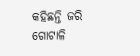କହିଛନ୍ତି ଜରି ଗୋଟାଳି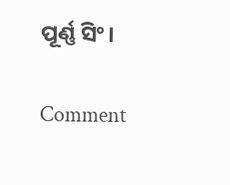ପୂର୍ଣ୍ଣ ସିଂ।

Comment